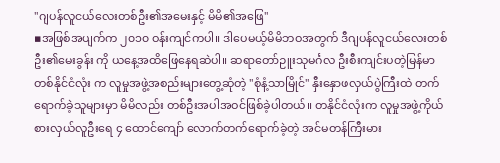"ဂျပန်လူငယ်လေးတစ်ဦး၏အမေးနှင့် မိမိ၏အဖြေ"
▪အဖြစ်အပျက်က ၂၀၁၀ ဝန်းကျင်ကပါ။ ဒါပေမယ့်မိမိဘဝအတွက် ဒီဂျပန်လူငယ်လေးတစ်ဦး၏မေးခွန်း ကို ယနေ့အထိဖြေနေရဆဲပါ။ ဆရာတော်ဉူးသုမင်္ဂလ ဦးစီးကျင်းပတဲ့မြန်မာတစ်နိုင်ငံလုံး က လူမှုအဖွဲ့အစည်းများတွေ့ဆုံတဲ့ "စုံနံ့သာမြိုင်" နှီးနှောဖလှယ်ပွဲကြီးထဲ တက်ရောက်ခဲ့သူများမှာ မိမိလည်း တစ်ဦးအပါအဝင်ဖြစ်ခဲ့ပါတယ်။ တနိုင်ငံလုံးက လူမှုအဖွဲ့ကိုယ်စားလှယ်လူဦးရေ ၄ ထောင်ကျော် လောက်တက်ရောက်ခဲ့တဲ့ အင်မတန်ကြီးမား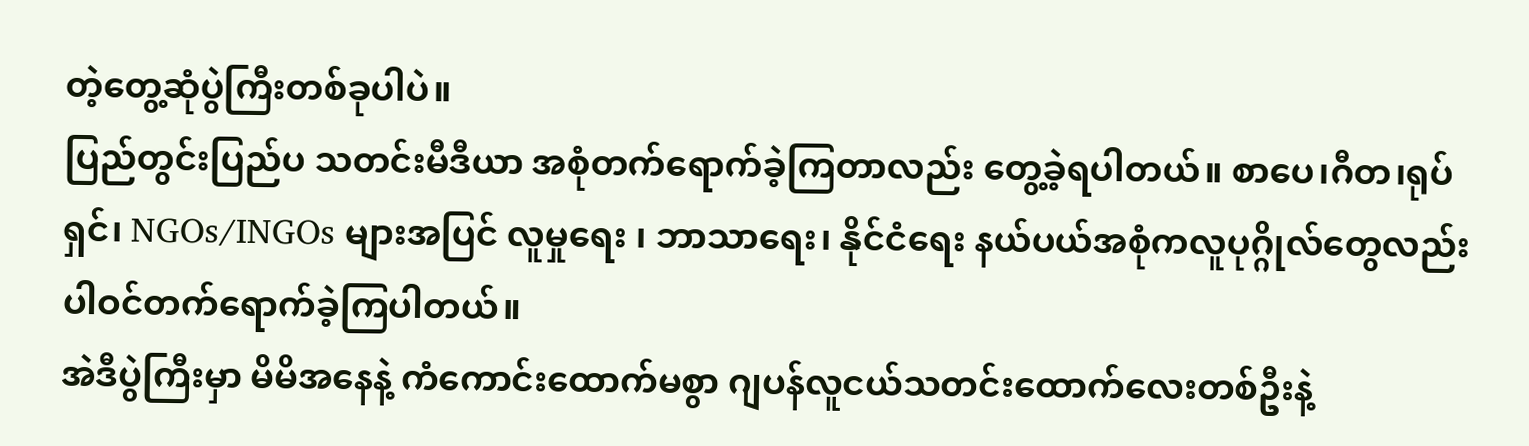တဲ့တွေ့ဆုံပွဲကြီးတစ်ခုပါပဲ။
ပြည်တွင်းပြည်ပ သတင်းမီဒီယာ အစုံတက်ရောက်ခဲ့ကြတာလည်း တွေ့ခဲ့ရပါတယ်။ စာပေ၊ဂီတ၊ရုပ်ရှင်၊ NGOs/INGOs များအပြင် လူမှုရေး ၊ ဘာသာရေး၊ နိုင်ငံရေး နယ်ပယ်အစုံကလူပုဂ္ဂိုလ်တွေလည်း ပါဝင်တက်ရောက်ခဲ့ကြပါတယ်။
အဲဒီပွဲကြီးမှာ မိမိအနေနဲ့ ကံကောင်းထောက်မစွာ ဂျပန်လူငယ်သတင်းထောက်လေးတစ်ဦးနဲ့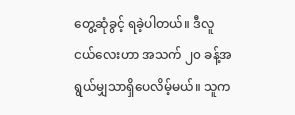တွေ့ဆုံခွင့် ရခဲ့ပါတယ်။ ဒီလူငယ်လေးဟာ အသက် ၂၀ ခန့်အရွယ်မျှသာရှိပေလိမ့်မယ်။ သူက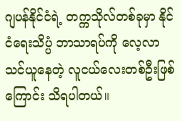ဂျပန်နိုင်ငံရဲ့ တက္ကသိုလ်တစ်ခုမှာ နိုင်ငံရေးသိပ္ပံ ဘာသာရပ်ကို လေ့လာသင်ယူနေတဲ့ လူငယ်လေးတစ်ဦးဖြစ်ကြောင်း သိရပါတယ်။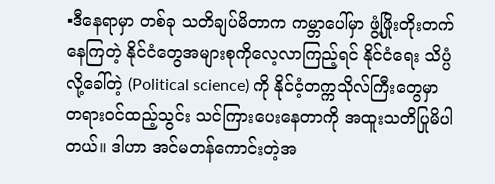▪ဒီနေရာမှာ တစ်ခု သတိချပ်မိတာက ကမ္ဘာပေါ်မှာ ဖွံ့ဖြိုးတိုးတက်နေကြတဲ့ နိုင်ငံတွေအများစုကိုလေ့လာကြည့်ရင် နိုင်ငံရေး သိပ္ပံလို့ခေါ်တဲ့ (Political science) ကို နိုင်ငံ့တက္ကသိုလ်ကြီးတွေမှာ တရားဝင်ထည့်သွင်း သင်ကြားပေးနေတာကို အထူးသတိပြုမိပါတယ်။ ဒါဟာ အင်မတန်ကောင်းတဲ့အ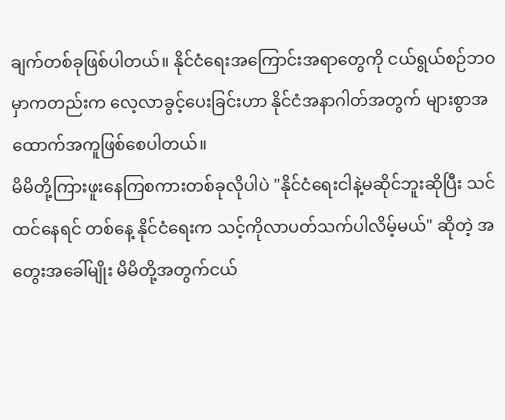ချက်တစ်ခုဖြစ်ပါတယ်။ နိုင်ငံရေးအကြောင်းအရာတွေကို ငယ်ရွယ်စဉ်ဘဝမှာကတည်းက လေ့လာခွင့်ပေးခြင်းဟာ နိုင်ငံအနာဂါတ်အတွက် များစွာအထောက်အကူဖြစ်စေပါတယ်။
မိမိတို့ကြားဖူးနေကြစကားတစ်ခုလိုပါပဲ "နိုင်ငံရေးငါနဲ့မဆိုင်ဘူးဆိုပြီး သင်ထင်နေရင် တစ်နေ့ နိုင်ငံရေးက သင့်ကိုလာပတ်သက်ပါလိမ့်မယ်" ဆိုတဲ့ အတွေးအခေါ်မျိုး မိမိတို့အတွက်ငယ်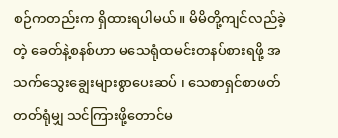စဉ်ကတည်းက ရှိထားရပါမယ်။ မိမိတို့ကျင်လည်ခဲ့တဲ့ ခေတ်နဲ့စနစ်ဟာ မသေရုံထမင်းတနပ်စားရဖို့ အသက်သွေးချွေးများစွာပေးဆပ် ၊ သေစာရှင်စာဖတ်တတ်ရုံမျှ သင်ကြားဖို့တောင်မ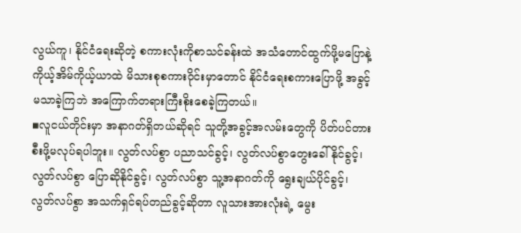လွယ်ကူ၊ နိုင်ငံရေးဆိုတဲ့ စကားလုံးကိုစာသင်ခန်းထဲ အသံတောင်ထွက်ဖို့မပြောနဲ့ ကိုယ့်အိမ်ကိုယ့်ယာထဲ မိသားစုစကားဝိုင်းမှာတောင် နိုင်ငံရေးစကားပြောဖို့ အခွင့်မသာခဲ့ကြဘဲ အကြောက်တရားကြီးစိုးစေခဲ့ကြတယ်။
▪လူငယ်တိုင်းမှာ အနာဂတ်ရှိတယ်ဆိုရင် သူတို့အခွင့်အလမ်းတွေကို ပိတ်ပင်တားစီးဖို့မလုပ်ရပါဘူး။ လွတ်လပ်စွာ ပညာသင်ခွင့်၊ လွတ်လပ်စွာတွေးခေါ်နိုင်ခွင့်၊ လွတ်လပ်စွာ ပြောဆိုနိုင်ခွင့်၊ လွတ်လပ်စွာ သူ့အနာဂတ်ကို ရွေးချယ်ပိုင်ခွင့်၊ လွတ်လပ်စွာ အသက်ရှင်ရပ်တည်ခွင့်ဆိုတာ လူသားအားလုံးရဲ့ မွေး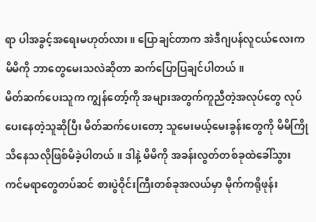ရာ ပါအခွင့်အရေးမဟုတ်လား။ ပြောချင်တာက အဲဒီဂျပန်လူငယ်လေးက မိမိကို ဘာတွေမေးသလဲဆိုတာ ဆက်ပြောပြချင်ပါတယ်။
မိတ်ဆက်ပေးသူက ကျွန်တော့်ကို အများအတွက်ကူညီတဲ့အလုပ်တွေ လုပ်ပေးနေတဲ့သူဆိုပြီး မိတ်ဆက်ပေးတော့ သူမေးမယ့်မေးခွန်းတွေကို မိမိကြိုသိနေသလိုဖြစ်မိခဲ့ပါတယ်။ ဒါနဲ့ မိမိကို အခန်းလွတ်တစ်ခုထဲခေါ်သွား ကင်မရာတွေတပ်ဆင် စားပွဲဝိုင်းကြီးတစ်ခုအလယ်မှာ မိုက်ကရိုဖုန်း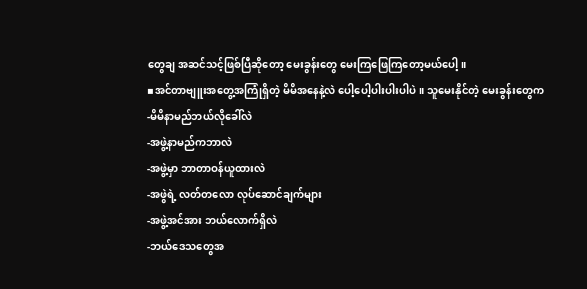တွေချ အဆင်သင့်ဖြစ်ပြီဆိုတော့ မေးခွန်းတွေ မေးကြဖြေကြတော့မယ်ပေါ့။
▪အင်တာဗျူးအတွေ့အကြုံရှိတဲ့ မိမိအနေနဲ့လဲ ပေါ့ပေါ့ပါးပါးပါပဲ။ သူမေးနိုင်တဲ့ မေးခွန်းတွေက
-မိမိနာမည်ဘယ်လိုခေါ်လဲ
-အဖွဲ့နာမည်ကဘာလဲ
-အဖွဲ့မှာ ဘာတာဝန်ယူထားလဲ
-အဖွဲရဲ့ လတ်တလော လုပ်ဆောင်ချက်များ
-အဖွဲ့အင်အား ဘယ်လောက်ရှိလဲ
-ဘယ်ဒေသတွေအ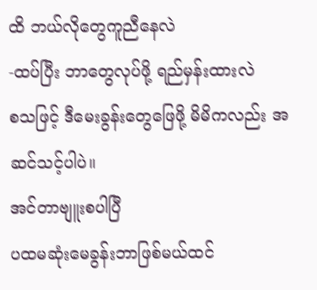ထိ ဘယ်လိုတွေကူညီနေလဲ
-ထပ်ပြီး ဘာတွေလုပ်ဖို့ ရည်မှန်းထားလဲ
စသဖြင့် ဒီမေးခွန်းတွေဖြေဖို့ မိမိကလည်း အဆင်သင့်ပါပဲ။
အင်တာဗျူးစပါပြီ
ပထမဆုံးမေခွန်းဘာဖြစ်မယ်ထင်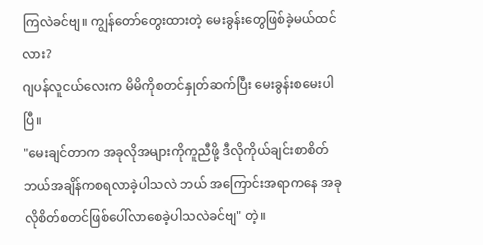ကြလဲခင်ဗျ။ ကျွန်တော်တွေးထားတဲ့ မေးခွန်းတွေဖြစ်ခဲ့မယ်ထင်လား?
ဂျပန်လူငယ်လေးက မိမိကိုစတင်နှုတ်ဆက်ပြီး မေးခွန်းစမေးပါပြီ။
"မေးချင်တာက အခုလိုအများကိုကူညီဖို့ ဒီလိုကိုယ်ချင်းစာစိတ် ဘယ်အချိန်ကစရလာခဲ့ပါသလဲ ဘယ် အကြောင်းအရာကနေ အခုလိုစိတ်စတင်ဖြစ်ပေါ်လာစေခဲ့ပါသလဲခင်ဗျ" တဲ့။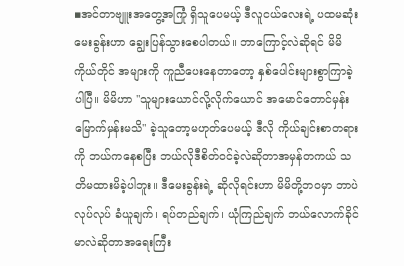▪အင်တာဗျူးအတွေ့အကြုံ ရှိသူပေမယ့် ဒီလူငယ်လေးရဲ့ ပထမဆုံးမေးခွန်းဟာ ချွေးပြန်သွားစေပါတယ်။ ဘာကြောင့်လဲဆိုရင် မိမိကိုယ်တိုင် အများကို ကူညီပေးနေတာတော့ နှစ်ပေါင်းများစွာကြာခဲ့ပါပြီ။ မိမိဟာ "သူများယောင်လို့လိုက်ယောင် အမောင်တောင်မှန်းမြောက်မှန်းမသိ" ခဲ့သူတော့မဟုတ်ပေမယ့် ဒီလို ကိုယ်ချင်းစာတရား ကို ဘယ်ကနေစပြီး ဘယ်လိုဒီစိတ်ဝင်ခဲ့လဲဆိုတာအမှန်တကယ် သတိမထားမိခဲ့ပါဘူး။ ဒီမေးခွန်းရဲ့ ဆိုလိုရင်းဟာ မိမိတို့ဘဝမှာ ဘာပဲလုပ်လုပ် ခံယူချက်၊ ရပ်တည်ချက်၊ ယုံကြည်ချက် ဘယ်လောက်ခိုင်မာလဲဆိုတာအရေးကြီး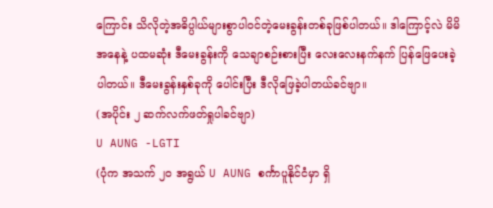ကြောင်း သိလိုတဲ့အဓိပ္ပါယ်များစွာပါဝင်တဲ့မေးခွန်းတစ်ခုဖြစ်ပါတယ်။ ဒါကြောင့်လဲ မိမိအနေနဲ့ ပထမဆုံး ဒီမေးခွန်းကို သေချာစဉ်းစားပြီး လေးလေးနက်နက် ပြန်ဖြေပေးခဲ့ပါတယ်။ ဒီမေးခွန်းနှစ်ခုကို ပေါင်းပြီး ဒီလိုဖြေခဲ့ပါတယ်ခင်ဗျာ။
(အပိုင်း ၂ ဆက်လက်ဖတ်ရှုပါခင်ဗျာ)
U AUNG -LGTI
(ပုံက အသက် ၂၀ အရွယ် U AUNG စင်္ကာပူနိုင်ငံမှာ ရှိ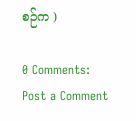စဉ်က )

0 Comments:
Post a Comment